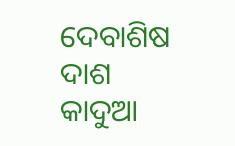ଦେବାଶିଷ ଦାଶ
କାଦୁଆ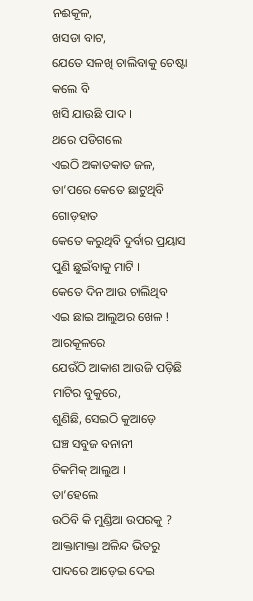ନଈକୂଳ,
ଖସଡା ବାଟ,
ଯେତେ ସଳଖି ଚାଲିବାକୁ ଚେଷ୍ଟା କଲେ ବି
ଖସି ଯାଉଛି ପାଦ ।
ଥରେ ପଡିଗଲେ
ଏଇଠି ଅକାତକାତ ଜଳ,
ତା’ପରେ କେତେ ଛାଟୁଥିବି ଗୋଡ଼ହାତ
କେତେ କରୁଥିବି ଦୁର୍ବାର ପ୍ରୟାସ
ପୁଣି ଛୁଇଁବାକୁ ମାଟି ।
କେତେ ଦିନ ଆଉ ଚାଲିଥିବ
ଏଇ ଛାଇ ଆଲୁଅର ଖେଳ !
ଆରକୂଳରେ
ଯେଉଁଠି ଆକାଶ ଆଉଜି ପଡ଼ିଛି
ମାଟିର ବୁକୁରେ,
ଶୁଣିଛି, ସେଇଠି କୁଆଡ଼େ
ଘଞ୍ଚ ସବୁଜ ବନାନୀ
ଚିକମିକ୍ ଆଲୁଅ ।
ତା’ହେଲେ
ଉଠିବି କି ମୁଣ୍ଡିଆ ଉପରକୁ ?
ଆକ୍ତାମାକ୍ତା ଅଳିନ୍ଦ ଭିତରୁ
ପାଦରେ ଆଡ଼େଇ ଦେଇ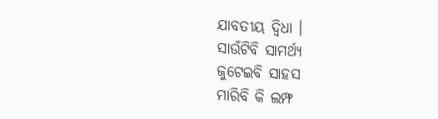ଯାବତୀୟ ଦ୍ବିଧା ।
ସାଉଁଟିବି ସାମର୍ଥ୍ଯ
ଜୁଟେଇବି ସାହସ
ମାରିବି କି ଲମ୍ଫ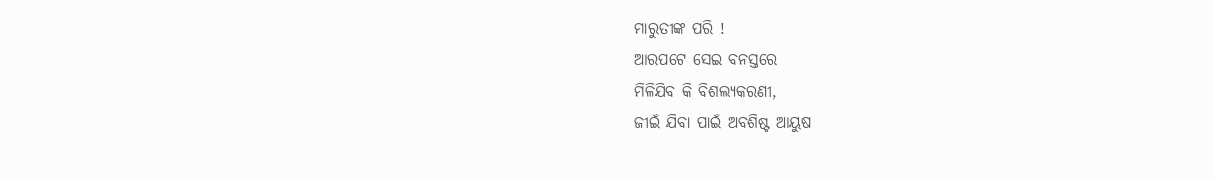ମାରୁତୀଙ୍କ ପରି !
ଆରପଟେ ସେଇ ବନସ୍ତରେ
ମିଳିଯିବ କି ବିଶଲ୍ୟକରଣୀ,
ଜୀଇଁ ଯିବା ପାଇଁ ଅବଶିଷ୍ଟ ଆୟୁଷ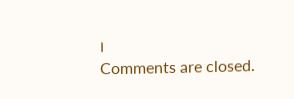।
Comments are closed.